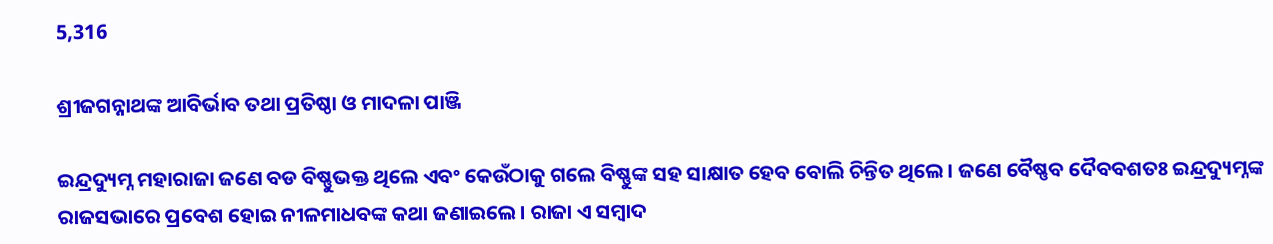5,316

ଶ୍ରୀଜଗନ୍ନାଥଙ୍କ ଆବିର୍ଭାବ ତଥା ପ୍ରତିଷ୍ଠା ଓ ମାଦଳା ପାଞ୍ଜି

ଇନ୍ଦ୍ରଦ୍ୟୁମ୍ନ ମହାରାଜା ଜଣେ ବଡ ବିଷ୍ଣୁଭକ୍ତ ଥିଲେ ଏବଂ କେଉଁଠାକୁ ଗଲେ ବିଷ୍ଣୁଙ୍କ ସହ ସାକ୍ଷାତ ହେବ ବୋଲି ଚିନ୍ତିତ ଥିଲେ। ଜଣେ ବୈଷ୍ଣବ ଦୈବବଶତଃ ଇନ୍ଦ୍ରଦ୍ୟୁମ୍ନଙ୍କ ରାଜସଭାରେ ପ୍ରବେଶ ହୋଇ ନୀଳମାଧବଙ୍କ କଥା ଜଣାଇଲେ। ରାଜା ଏ ସମ୍ବାଦ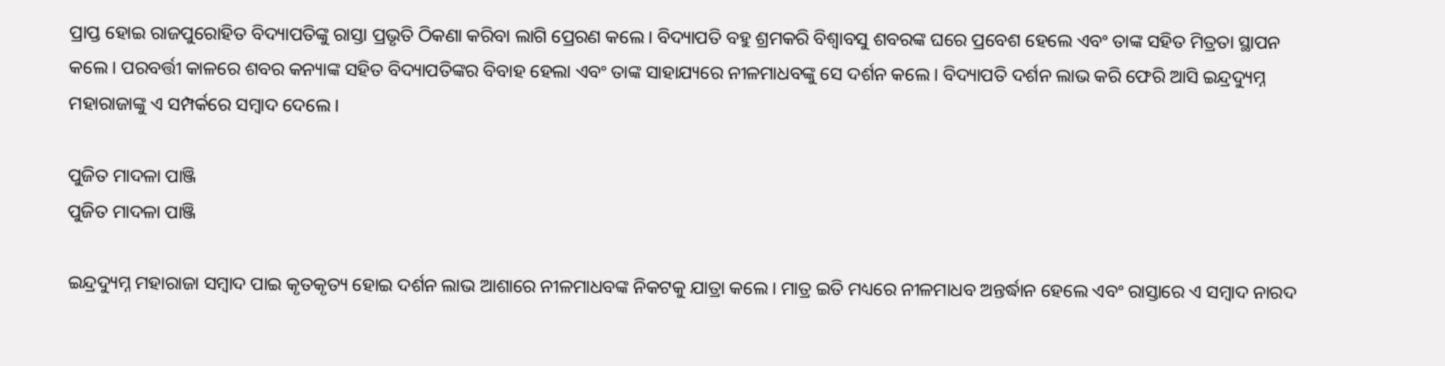ପ୍ରାପ୍ତ ହୋଇ ରାଜପୁରୋହିତ ବିଦ୍ୟାପତିଙ୍କୁ ରାସ୍ତା ପ୍ରଭୃତି ଠିକଣା କରିବା ଲାଗି ପ୍ରେରଣ କଲେ। ବିଦ୍ୟାପତି ବହୁ ଶ୍ରମକରି ବିଶ୍ଵାବସୁ ଶବରଙ୍କ ଘରେ ପ୍ରବେଶ ହେଲେ ଏବଂ ତାଙ୍କ ସହିତ ମିତ୍ରତା ସ୍ଥାପନ କଲେ। ପରବର୍ତ୍ତୀ କାଳରେ ଶବର କନ୍ୟାଙ୍କ ସହିତ ବିଦ୍ୟାପତିଙ୍କର ବିବାହ ହେଲା ଏବଂ ତାଙ୍କ ସାହାଯ୍ୟରେ ନୀଳମାଧବଙ୍କୁ ସେ ଦର୍ଶନ କଲେ। ବିଦ୍ୟାପତି ଦର୍ଶନ ଲାଭ କରି ଫେରି ଆସି ଇନ୍ଦ୍ରଦ୍ୟୁମ୍ନ ମହାରାଜାଙ୍କୁ ଏ ସମ୍ପର୍କରେ ସମ୍ବାଦ ଦେଲେ।

ପୁଜିତ ମାଦଳା ପାଞ୍ଜି
ପୁଜିତ ମାଦଳା ପାଞ୍ଜି

ଇନ୍ଦ୍ରଦ୍ୟୁମ୍ନ ମହାରାଜା ସମ୍ବାଦ ପାଇ କୃତକୃତ୍ୟ ହୋଇ ଦର୍ଶନ ଲାଭ ଆଶାରେ ନୀଳମାଧବଙ୍କ ନିକଟକୁ ଯାତ୍ରା କଲେ। ମାତ୍ର ଇତି ମଧ୍ୟରେ ନୀଳମାଧବ ଅନ୍ତର୍ଦ୍ଧାନ ହେଲେ ଏବଂ ରାସ୍ତାରେ ଏ ସମ୍ବାଦ ନାରଦ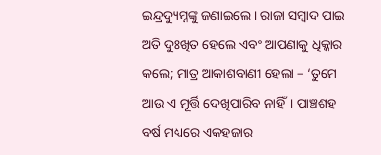ଇନ୍ଦ୍ରଦ୍ୟୁମ୍ନଙ୍କୁ ଜଣାଇଲେ। ରାଜା ସମ୍ବାଦ ପାଇ ଅତି ଦୁଃଖିତ ହେଲେ ଏବଂ ଆପଣାକୁ ଧିକ୍କାର କଲେ; ମାତ୍ର ଆକାଶବାଣୀ ହେଲା – ‘ତୁମେ ଆଉ ଏ ମୂର୍ତ୍ତି ଦେଖିପାରିବ ନାହିଁ। ପାଞ୍ଚଶହ ବର୍ଷ ମଧ୍ୟରେ ଏକହଜାର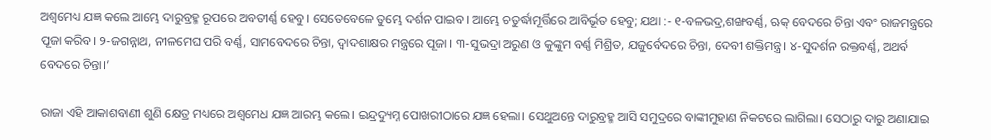ଅଶ୍ଵମେଧ୍ୟ ଯଜ୍ଞ କଲେ ଆମ୍ଭେ ଦାରୁବ୍ରହ୍ମ ରୂପରେ ଅବତୀର୍ଣ୍ଣ ହେବୁ। ସେତେବେଳେ ତୁମ୍ଭେ ଦର୍ଶନ ପାଇବ। ଆମ୍ଭେ ଚତୁର୍ଦ୍ଧାମୂର୍ତ୍ତିରେ ଆବିର୍ଭୂତ ହେବୁ; ଯଥା :- ୧-ବଳଭଦ୍ର,ଶଙ୍ଖବର୍ଣ୍ଣ, ଋକ୍ ବେଦରେ ଚିନ୍ତା ଏବଂ ରାଜମନ୍ତ୍ରରେ ପୂଜା କରିବ। ୨-ଜଗନ୍ନାଥ, ନୀଳମେଘ ପରି ବର୍ଣ୍ଣ, ସାମବେଦରେ ଚିନ୍ତା, ଦ୍ଵାଦଶାକ୍ଷର ମନ୍ତ୍ରରେ ପୂଜା । ୩-ସୁଭଦ୍ରା ଅରୁଣ ଓ କୁଙ୍କୁମ ବର୍ଣ୍ଣ ମିଶ୍ରିତ, ଯଜୁର୍ବେଦରେ ଚିନ୍ତା, ଦେବୀ ଶକ୍ତିମନ୍ତ୍ର। ୪-ସୁଦର୍ଶନ ରକ୍ତବର୍ଣ୍ଣ, ଅଥର୍ବ ବେଦରେ ଚିନ୍ତା।’

ରାଜା ଏହି ଆକାଶବାଣୀ ଶୁଣି କ୍ଷେତ୍ର ମଧ୍ୟରେ ଅଶ୍ଵମେଧ ଯଜ୍ଞ ଆରମ୍ଭ କଲେ। ଇନ୍ଦ୍ରଦ୍ୟୁମ୍ନ ପୋଖରୀଠାରେ ଯଜ୍ଞ ହେଲା। ସେଥୁଅନ୍ତେ ଦାରୁବ୍ରହ୍ମ ଆସି ସମୁଦ୍ରରେ ବାଙ୍କୀମୁହାଣ ନିକଟରେ ଲାଗିଲା। ସେଠାରୁ ଦାରୁ ଅଣାଯାଇ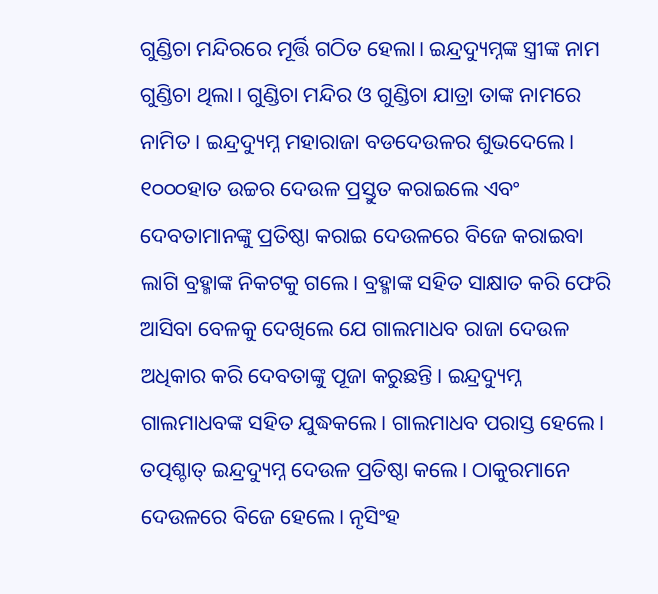ଗୁଣ୍ଡିଚା ମନ୍ଦିରରେ ମୂର୍ତ୍ତି ଗଠିତ ହେଲା। ଇନ୍ଦ୍ରଦ୍ୟୁମ୍ନଙ୍କ ସ୍ତ୍ରୀଙ୍କ ନାମ ଗୁଣ୍ଡିଚା ଥିଲା। ଗୁଣ୍ଡିଚା ମନ୍ଦିର ଓ ଗୁଣ୍ଡିଚା ଯାତ୍ରା ତାଙ୍କ ନାମରେ ନାମିତ। ଇନ୍ଦ୍ରଦ୍ୟୁମ୍ନ ମହାରାଜା ବଡଦେଉଳର ଶୁଭଦେଲେ। ୧୦୦୦ହାତ ଉଚ୍ଚର ଦେଉଳ ପ୍ରସ୍ତୁତ କରାଇଲେ ଏବଂ ଦେବତାମାନଙ୍କୁ ପ୍ରତିଷ୍ଠା କରାଇ ଦେଉଳରେ ବିଜେ କରାଇବା ଲାଗି ବ୍ରହ୍ମାଙ୍କ ନିକଟକୁ ଗଲେ। ବ୍ରହ୍ମାଙ୍କ ସହିତ ସାକ୍ଷାତ କରି ଫେରି ଆସିବା ବେଳକୁ ଦେଖିଲେ ଯେ ଗାଲମାଧବ ରାଜା ଦେଉଳ ଅଧିକାର କରି ଦେବତାଙ୍କୁ ପୂଜା କରୁଛନ୍ତି। ଇନ୍ଦ୍ରଦ୍ୟୁମ୍ନ ଗାଲମାଧବଙ୍କ ସହିତ ଯୁଦ୍ଧକଲେ। ଗାଲମାଧବ ପରାସ୍ତ ହେଲେ। ତତ୍ପଶ୍ଚାତ୍ ଇନ୍ଦ୍ରଦ୍ୟୁମ୍ନ ଦେଉଳ ପ୍ରତିଷ୍ଠା କଲେ। ଠାକୁରମାନେ ଦେଉଳରେ ବିଜେ ହେଲେ। ନୃସିଂହ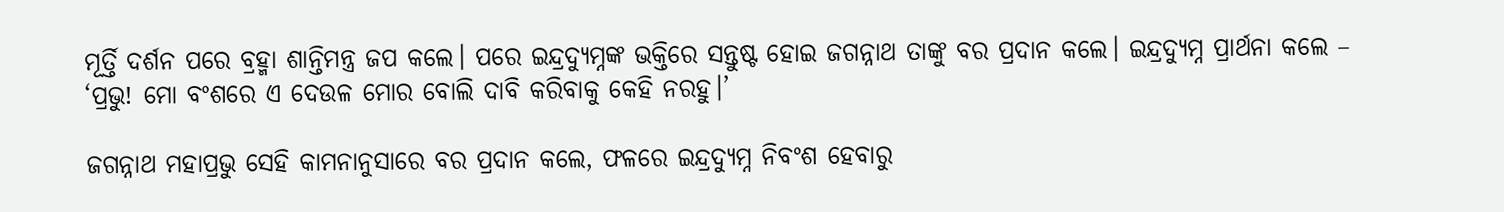ମୂର୍ତ୍ତି ଦର୍ଶନ ପରେ ବ୍ରହ୍ମା ଶାନ୍ତିମନ୍ତ୍ର ଜପ କଲେ। ପରେ ଇନ୍ଦ୍ରଦ୍ୟୁମ୍ନଙ୍କ ଭକ୍ତିରେ ସନ୍ତୁଷ୍ଟ ହୋଇ ଜଗନ୍ନାଥ ତାଙ୍କୁ ବର ପ୍ରଦାନ କଲେ। ଇନ୍ଦ୍ରଦ୍ୟୁମ୍ନ ପ୍ରାର୍ଥନା କଲେ – ‘ପ୍ରଭୁ! ମୋ ବଂଶରେ ଏ ଦେଉଳ ମୋର ବୋଲି ଦାବି କରିବାକୁ କେହି ନରହୁ।’

ଜଗନ୍ନାଥ ମହାପ୍ରଭୁ ସେହି କାମନାନୁସାରେ ବର ପ୍ରଦାନ କଲେ, ଫଳରେ ଇନ୍ଦ୍ରଦ୍ୟୁମ୍ନ ନିବଂଶ ହେବାରୁ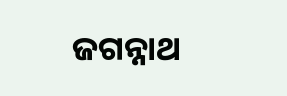ଜଗନ୍ନାଥ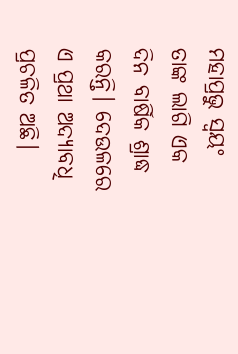ମହାପ୍ରଭୁ ସ୍ଵୟଂ ତାଙ୍କ ଲାଗି ଏକ ଦିନ ବାର୍ଷିକ ଶ୍ରାଦ୍ଧ କରନ୍ତି। ଦେଉଳରେ ଏ ପ୍ରଥା ଅଦ୍ୟାବଧି ପ୍ରଚଳିତ ଅଛି।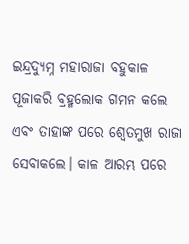ଇନ୍ଦ୍ରଦ୍ୟୁମ୍ନ ମହାରାଜା ବହୁକାଳ ପୂଜାକରି ବ୍ରହ୍ମଲୋକ ଗମନ କଲେ ଏବଂ ତାହାଙ୍କ ପରେ ଶ୍ଵେତମୁଖ ରାଜା ସେବାକଲେ। କାଳ ଆରମ୍ଭ ପରେ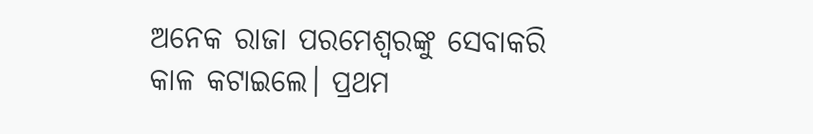ଅନେକ ରାଜା ପରମେଶ୍ଵରଙ୍କୁ ସେବାକରି କାଳ କଟାଇଲେ। ପ୍ରଥମ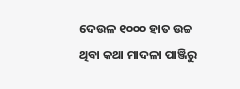ଦେଉଳ ୧୦୦୦ ହାତ ଉଚ୍ଚ ଥିବା କଥା ମାଦଳା ପାଞ୍ଜିରୁ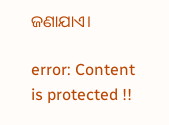ଜଣାଯାଏ।

error: Content is protected !!